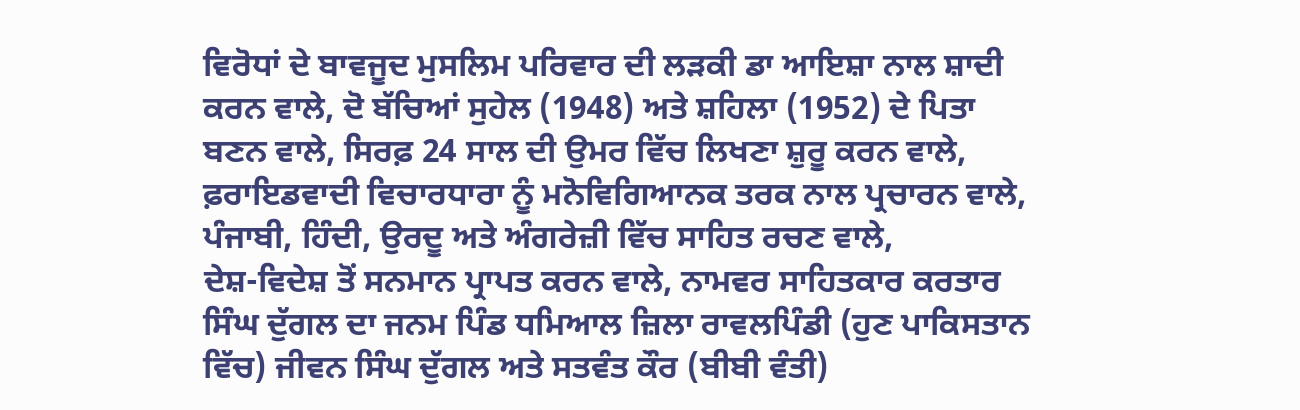ਵਿਰੋਧਾਂ ਦੇ ਬਾਵਜੂਦ ਮੁਸਲਿਮ ਪਰਿਵਾਰ ਦੀ ਲੜਕੀ ਡਾ ਆਇਸ਼ਾ ਨਾਲ ਸ਼ਾਦੀ
ਕਰਨ ਵਾਲੇ, ਦੋ ਬੱਚਿਆਂ ਸੁਹੇਲ (1948) ਅਤੇ ਸ਼ਹਿਲਾ (1952) ਦੇ ਪਿਤਾ
ਬਣਨ ਵਾਲੇ, ਸਿਰਫ਼ 24 ਸਾਲ ਦੀ ਉਮਰ ਵਿੱਚ ਲਿਖਣਾ ਸ਼ੁਰੂ ਕਰਨ ਵਾਲੇ,
ਫ਼ਰਾਇਡਵਾਦੀ ਵਿਚਾਰਧਾਰਾ ਨੂੰ ਮਨੋਵਿਗਿਆਨਕ ਤਰਕ ਨਾਲ ਪ੍ਰਚਾਰਨ ਵਾਲੇ,
ਪੰਜਾਬੀ, ਹਿੰਦੀ, ਉਰਦੂ ਅਤੇ ਅੰਗਰੇਜ਼ੀ ਵਿੱਚ ਸਾਹਿਤ ਰਚਣ ਵਾਲੇ,
ਦੇਸ਼-ਵਿਦੇਸ਼ ਤੋਂ ਸਨਮਾਨ ਪ੍ਰਾਪਤ ਕਰਨ ਵਾਲੇ, ਨਾਮਵਰ ਸਾਹਿਤਕਾਰ ਕਰਤਾਰ
ਸਿੰਘ ਦੁੱਗਲ ਦਾ ਜਨਮ ਪਿੰਡ ਧਮਿਆਲ ਜ਼ਿਲਾ ਰਾਵਲਪਿੰਡੀ (ਹੁਣ ਪਾਕਿਸਤਾਨ
ਵਿੱਚ) ਜੀਵਨ ਸਿੰਘ ਦੁੱਗਲ ਅਤੇ ਸਤਵੰਤ ਕੌਰ (ਬੀਬੀ ਵੰਤੀ)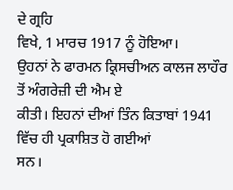ਦੇ ਗ੍ਰਹਿ
ਵਿਖੇ, 1 ਮਾਰਚ 1917 ਨੂੰ ਹੋਇਆ।
ਉਹਨਾਂ ਨੇ ਫਾਰਮਨ ਕ੍ਰਿਸਚੀਅਨ ਕਾਲਜ ਲਾਹੌਰ ਤੋਂ ਅੰਗਰੇਜ਼ੀ ਦੀ ਐਮ ਏ
ਕੀਤੀ। ਇਹਨਾਂ ਦੀਆਂ ਤਿੰਨ ਕਿਤਾਬਾਂ 1941 ਵਿੱਚ ਹੀ ਪ੍ਰਕਾਸ਼ਿਤ ਹੋ ਗਈਆਂ
ਸਨ।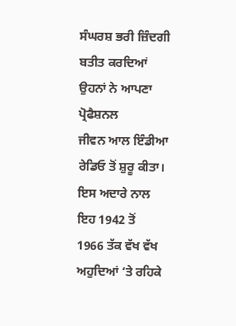ਸੰਘਰਸ਼ ਭਰੀ ਜ਼ਿੰਦਗੀ ਬਤੀਤ ਕਰਦਿਆਂ ਉਹਨਾਂ ਨੇ ਆਪਣਾ ਪ੍ਰੋਫੈਸ਼ਨਲ
ਜੀਵਨ ਆਲ ਇੰਡੀਆ ਰੇਡਿਓ ਤੋਂ ਸ਼ੁਰੂ ਕੀਤਾ। ਇਸ ਅਦਾਰੇ ਨਾਲ ਇਹ 1942 ਤੋਂ
1966 ਤੱਕ ਵੱਖ ਵੱਖ ਅਹੁਦਿਆਂ ‘ਤੇ ਰਹਿਕੇ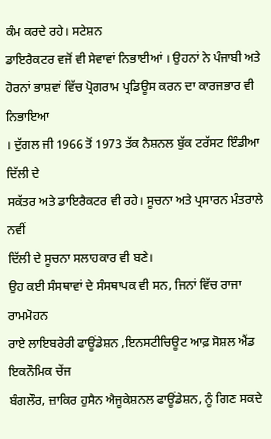ਕੰਮ ਕਰਦੇ ਰਹੇ। ਸਟੇਸ਼ਨ
ਡਾਇਰੈਕਟਰ ਵਜੋਂ ਵੀ ਸੇਵਾਵਾਂ ਨਿਭਾਈਆਂ । ਉਹਨਾਂ ਨੇ ਪੰਜਾਬੀ ਅਤੇ
ਹੋਰਨਾਂ ਭਾਸ਼ਵਾਂ ਵਿੱਚ ਪ੍ਰੋਗਰਾਮ ਪ੍ਰਡਿਊਸ ਕਰਨ ਦਾ ਕਾਰਜਭਾਰ ਵੀ ਨਿਭਾਇਆ
। ਦੁੱਗਲ ਜੀ 1966 ਤੋਂ 1973 ਤੱਕ ਨੈਸ਼ਨਲ ਬੁੱਕ ਟਰੱਸਟ ਇੰਡੀਆ ਦਿੱਲੀ ਦੇ
ਸਕੱਤਰ ਅਤੇ ਡਾਇਰੈਕਟਰ ਵੀ ਰਹੇ। ਸੂਚਨਾ ਅਤੇ ਪ੍ਰਸਾਰਨ ਮੰਤਰਾਲੇ ਨਵੀਂ
ਦਿੱਲੀ ਦੇ ਸੂਚਨਾ ਸਲਾਹਕਾਰ ਵੀ ਬਣੇ।
ਉਹ ਕਈ ਸੰਸਥਾਵਾਂ ਦੇ ਸੰਸਥਾਪਕ ਵੀ ਸਨ, ਜਿਨਾਂ ਵਿੱਚ ਰਾਜਾ ਰਾਮਮੋਹਨ
ਰਾਏ ਲਾਇਬਰੇਰੀ ਫਾਊਂਡੇਸ਼ਨ ,ਇਨਸਟੀਚਿਊਟ ਆਫ਼ ਸੋਸ਼ਲ ਐਂਡ ਇਕਨੌਮਿਕ ਚੇਂਜ
ਬੰਗਲੌਰ, ਜ਼ਾਕਿਰ ਹੁਸੈਨ ਐਜੂਕੇਸ਼ਨਲ ਫਾਊਂਡੇਸ਼ਨ, ਨੂੰ ਗਿਣ ਸਕਦੇ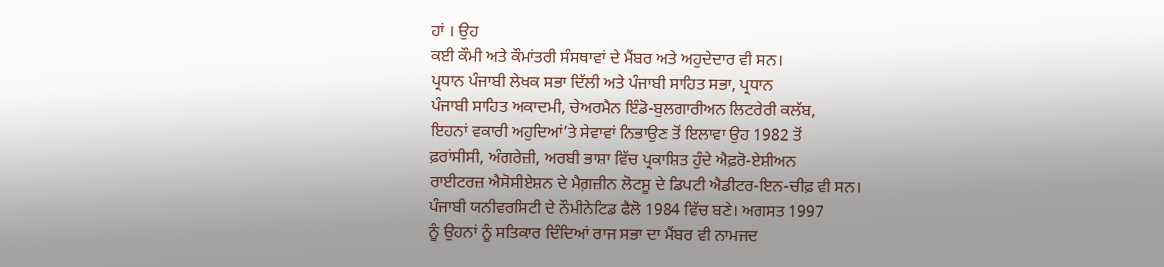ਹਾਂ । ਉਹ
ਕਈ ਕੌਮੀ ਅਤੇ ਕੌਮਾਂਤਰੀ ਸੰਸਥਾਵਾਂ ਦੇ ਮੈਂਬਰ ਅਤੇ ਅਹੁਦੇਦਾਰ ਵੀ ਸਨ।
ਪ੍ਰਧਾਨ ਪੰਜਾਬੀ ਲੇਖਕ ਸਭਾ ਦਿੱਲੀ ਅਤੇ ਪੰਜਾਬੀ ਸਾਹਿਤ ਸਭਾ, ਪ੍ਰਧਾਨ
ਪੰਜਾਬੀ ਸਾਹਿਤ ਅਕਾਦਮੀ, ਚੇਅਰਮੈਨ ਇੰਡੋ-ਬੁਲਗਾਰੀਅਨ ਲਿਟਰੇਰੀ ਕਲੱਬ,
ਇਹਨਾਂ ਵਕਾਰੀ ਅਹੁਦਿਆਂ’ਤੇ ਸੇਵਾਵਾਂ ਨਿਭਾਉਣ ਤੋਂ ਇਲਾਵਾ ਉਹ 1982 ਤੋਂ
ਫ਼ਰਾਂਸੀਸੀ, ਅੰਗਰੇਜ਼ੀ, ਅਰਬੀ ਭਾਸ਼ਾ ਵਿੱਚ ਪ੍ਰਕਾਸ਼ਿਤ ਹੁੰਦੇ ਐਫ਼ਰੋ-ਏਸ਼ੀਅਨ
ਰਾਈਟਰਜ਼ ਐਸੋਸੀਏਸ਼ਨ ਦੇ ਮੈਗ਼ਜ਼ੀਨ ਲੋਟਸੂ ਦੇ ਡਿਪਟੀ ਐਡੀਟਰ-ਇਨ-ਚੀਫ਼ ਵੀ ਸਨ।
ਪੰਜਾਬੀ ਯਨੀਵਰਸਿਟੀ ਦੇ ਨੌਮੀਨੇਟਿਡ ਫੈਲੋ 1984 ਵਿੱਚ ਬਣੇ। ਅਗਸਤ 1997
ਨੂੰ ਉਹਨਾਂ ਨੂੰ ਸਤਿਕਾਰ ਦਿੰਦਿਆਂ ਰਾਜ ਸਭਾ ਦਾ ਮੈਂਬਰ ਵੀ ਨਾਮਜਦ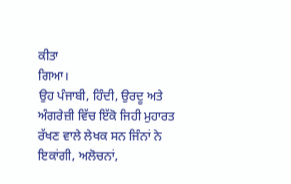ਕੀਤਾ
ਗਿਆ।
ਉਹ ਪੰਜਾਬੀ, ਹਿੰਦੀ, ਉਰਦੂ ਅਤੇ ਅੰਗਰੇਜ਼ੀ ਵਿੱਚ ਇੱਕੋ ਜਿਹੀ ਮੁਹਾਰਤ
ਰੱਖਣ ਵਾਲੇ ਲੇਖਕ ਸਨ ਜਿੰਨਾਂ ਨੇ ਇਕਾਂਗੀ, ਅਲੋਚਨਾਂ,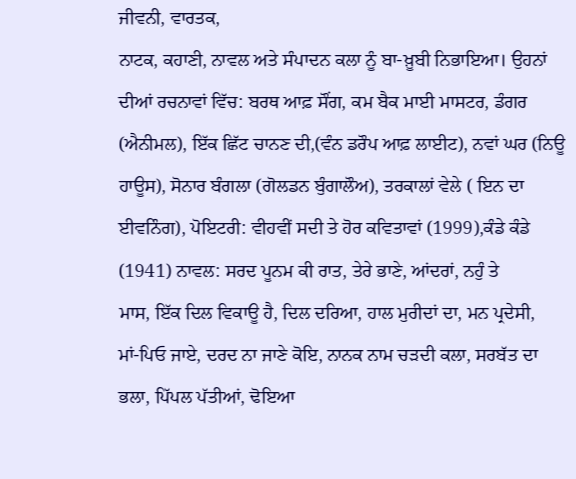ਜੀਵਨੀ, ਵਾਰਤਕ,
ਨਾਟਕ, ਕਹਾਣੀ, ਨਾਵਲ ਅਤੇ ਸੰਪਾਦਨ ਕਲਾ ਨੂੰ ਬਾ-ਖ਼ੂਬੀ ਨਿਭਾਇਆ। ਉਹਨਾਂ
ਦੀਆਂ ਰਚਨਾਵਾਂ ਵਿੱਚ: ਬਰਥ ਆਫ਼ ਸੌਂਗ, ਕਮ ਬੈਕ ਮਾਈ ਮਾਸਟਰ, ਡੰਗਰ
(ਐਨੀਮਲ), ਇੱਕ ਛਿੱਟ ਚਾਨਣ ਦੀ,(ਵੰਨ ਡਰੌਪ ਆਫ਼ ਲਾਈਟ), ਨਵਾਂ ਘਰ (ਨਿਊ
ਹਾਊਸ), ਸੋਨਾਰ ਬੰਗਲਾ (ਗੋਲਡਨ ਬੁੰਗਾਲੌਅ), ਤਰਕਾਲਾਂ ਵੇਲੇ ( ਇਨ ਦਾ
ਈਵਨਿੰਗ), ਪੋਇਟਰੀ: ਵੀਹਵੀਂ ਸਦੀ ਤੇ ਹੋਰ ਕਵਿਤਾਵਾਂ (1999),ਕੰਡੇ ਕੰਡੇ
(1941) ਨਾਵਲ: ਸਰਦ ਪੂਨਮ ਕੀ ਰਾਤ, ਤੇਰੇ ਭਾਣੇ, ਆਂਦਰਾਂ, ਨਹੁੰ ਤੇ
ਮਾਸ, ਇੱਕ ਦਿਲ ਵਿਕਾਊ ਹੈ, ਦਿਲ ਦਰਿਆ, ਹਾਲ ਮੁਰੀਦਾਂ ਦਾ, ਮਨ ਪ੍ਰਦੇਸੀ,
ਮਾਂ-ਪਿਓ ਜਾਏ, ਦਰਦ ਨਾ ਜਾਣੇ ਕੋਇ, ਨਾਨਕ ਨਾਮ ਚੜਦੀ ਕਲਾ, ਸਰਬੱਤ ਦਾ
ਭਲਾ, ਪਿੱਪਲ ਪੱਤੀਆਂ, ਢੋਇਆ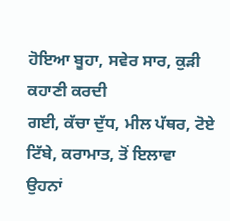ਹੋਇਆ ਬੂਹਾ, ਸਵੇਰ ਸਾਰ, ਕੁੜੀ ਕਹਾਣੀ ਕਰਦੀ
ਗਈ, ਕੱਚਾ ਦੁੱਧ, ਮੀਲ ਪੱਥਰ, ਟੋਏ ਟਿੱਬੇ, ਕਰਾਮਾਤ, ਤੋਂ ਇਲਾਵਾ ਉਹਨਾਂ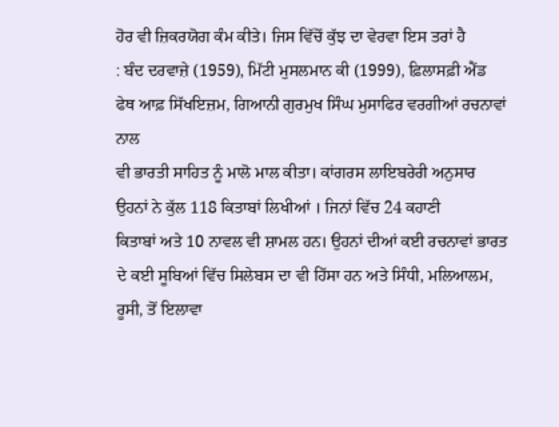ਹੋਰ ਵੀ ਜ਼ਿਕਰਯੋਗ ਕੰਮ ਕੀਤੇ। ਜਿਸ ਵਿੱਚੋਂ ਕੁੱਝ ਦਾ ਵੇਰਵਾ ਇਸ ਤਰਾਂ ਹੈ
: ਬੰਦ ਦਰਵਾਜ਼ੇ (1959), ਮਿੱਟੀ ਮੁਸਲਮਾਨ ਕੀ (1999), ਫ਼ਿਲਾਸਫ਼ੀ ਐਂਡ
ਫੇਥ ਆਫ਼ ਸਿੱਖਇਜ਼ਮ, ਗਿਆਨੀ ਗੁਰਮੁਖ ਸਿੰਘ ਮੁਸਾਫਿਰ ਵਰਗੀਆਂ ਰਚਨਾਵਾਂ ਨਾਲ
ਵੀ ਭਾਰਤੀ ਸਾਹਿਤ ਨੂੰ ਮਾਲੋ ਮਾਲ ਕੀਤਾ। ਕਾਂਗਰਸ ਲਾਇਬਰੇਰੀ ਅਨੁਸਾਰ
ਉਹਨਾਂ ਨੇ ਕੁੱਲ 118 ਕਿਤਾਬਾਂ ਲਿਖੀਆਂ । ਜਿਨਾਂ ਵਿੱਚ 24 ਕਹਾਣੀ
ਕਿਤਾਬਾਂ ਅਤੇ 10 ਨਾਵਲ ਵੀ ਸ਼ਾਮਲ ਹਨ। ਉਹਨਾਂ ਦੀਆਂ ਕਈ ਰਚਨਾਵਾਂ ਭਾਰਤ
ਦੇ ਕਈ ਸੂਬਿਆਂ ਵਿੱਚ ਸਿਲੇਬਸ ਦਾ ਵੀ ਹਿੱਸਾ ਹਨ ਅਤੇ ਸਿੰਧੀ, ਮਲਿਆਲਮ,
ਰੂਸੀ, ਤੋਂ ਇਲਾਵਾ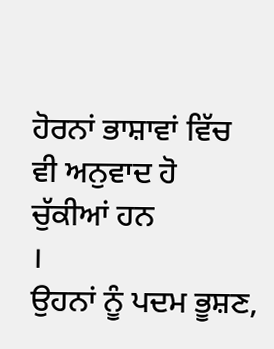ਹੋਰਨਾਂ ਭਾਸ਼ਾਵਾਂ ਵਿੱਚ ਵੀ ਅਨੁਵਾਦ ਹੋ ਚੁੱਕੀਆਂ ਹਨ
।
ਉਹਨਾਂ ਨੂੰ ਪਦਮ ਭੂਸ਼ਣ,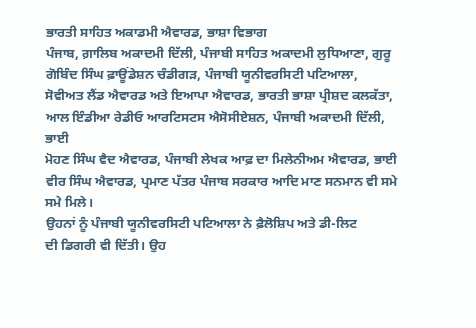ਭਾਰਤੀ ਸਾਹਿਤ ਅਕਾਡਮੀ ਐਵਾਰਡ, ਭਾਸ਼ਾ ਵਿਭਾਗ
ਪੰਜਾਬ, ਗ਼ਾਲਿਬ ਅਕਾਦਮੀ ਦਿੱਲੀ, ਪੰਜਾਬੀ ਸਾਹਿਤ ਅਕਾਦਮੀ ਲੁਧਿਆਣਾ, ਗੁਰੂ
ਗੋਬਿੰਦ ਸਿੰਘ ਫ਼ਾਊਂਡੇਸ਼ਨ ਚੰਡੀਗੜ, ਪੰਜਾਬੀ ਯੂਨੀਵਰਸਿਟੀ ਪਟਿਆਲਾ,
ਸੋਵੀਅਤ ਲੈਂਡ ਐਵਾਰਡ ਅਤੇ ਇਆਪਾ ਐਵਾਰਡ, ਭਾਰਤੀ ਭਾਸ਼ਾ ਪ੍ਰੀਸ਼ਦ ਕਲਕੱਤਾ,
ਆਲ ਇੰਡੀਆ ਰੇਡੀਓ ਆਰਟਿਸਟਸ ਐਸੋਸੀਏਸ਼ਨ, ਪੰਜਾਬੀ ਅਕਾਦਮੀ ਦਿੱਲੀ, ਭਾਈ
ਮੋਹਣ ਸਿੰਘ ਵੈਦ ਐਵਾਰਡ, ਪੰਜਾਬੀ ਲੇਖਕ ਆਫ਼ ਦਾ ਮਿਲੇਨੀਅਮ ਐਵਾਰਡ, ਭਾਈ
ਵੀਰ ਸਿੰਘ ਐਵਾਰਡ, ਪ੍ਰਮਾਣ ਪੱਤਰ ਪੰਜਾਬ ਸਰਕਾਰ ਆਦਿ ਮਾਣ ਸਨਮਾਨ ਵੀ ਸਮੇ
ਸਮੇ ਮਿਲੇ।
ਉਹਨਾਂ ਨੂੰ ਪੰਜਾਬੀ ਯੂਨੀਵਰਸਿਟੀ ਪਟਿਆਲਾ ਨੇ ਫ਼ੈਲੋਸ਼ਿਪ ਅਤੇ ਡੀ-ਲਿਟ
ਦੀ ਡਿਗਰੀ ਵੀ ਦਿੱਤੀ। ਉਹ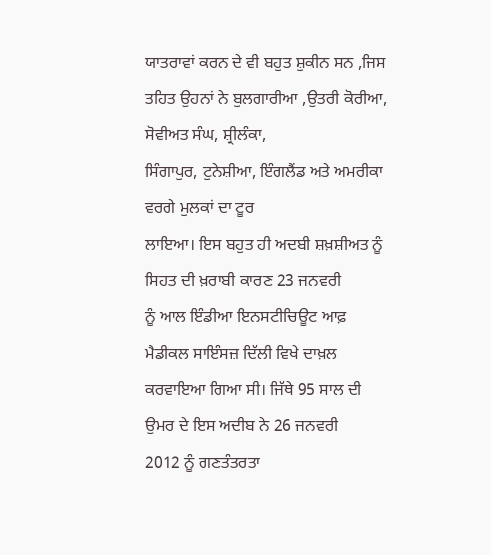ਯਾਤਰਾਵਾਂ ਕਰਨ ਦੇ ਵੀ ਬਹੁਤ ਸ਼ੁਕੀਨ ਸਨ ,ਜਿਸ
ਤਹਿਤ ਉਹਨਾਂ ਨੇ ਬੁਲਗਾਰੀਆ ,ਉਤਰੀ ਕੋਰੀਆ, ਸੋਵੀਅਤ ਸੰਘ, ਸ਼੍ਰੀਲੰਕਾ,
ਸਿੰਗਾਪੁਰ, ਟੁਨੇਸ਼ੀਆ, ਇੰਗਲੈਂਡ ਅਤੇ ਅਮਰੀਕਾ ਵਰਗੇ ਮੁਲਕਾਂ ਦਾ ਟੂਰ
ਲਾਇਆ। ਇਸ ਬਹੁਤ ਹੀ ਅਦਬੀ ਸ਼ਖ਼ਸ਼ੀਅਤ ਨੂੰ ਸਿਹਤ ਦੀ ਖ਼ਰਾਬੀ ਕਾਰਣ 23 ਜਨਵਰੀ
ਨੂੰ ਆਲ ਇੰਡੀਆ ਇਨਸਟੀਚਿਊਟ ਆਫ਼ ਮੈਡੀਕਲ ਸਾਇੰਸਜ਼ ਦਿੱਲੀ ਵਿਖੇ ਦਾਖ਼ਲ
ਕਰਵਾਇਆ ਗਿਆ ਸੀ। ਜਿੱਥੇ 95 ਸਾਲ ਦੀ ਉਮਰ ਦੇ ਇਸ ਅਦੀਬ ਨੇ 26 ਜਨਵਰੀ
2012 ਨੂੰ ਗਣਤੰਤਰਤਾ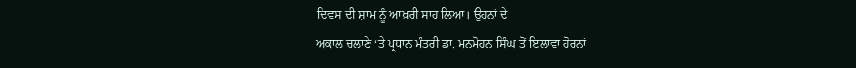ਦਿਵਸ ਦੀ ਸ਼ਾਮ ਨੂੰ ਆਖ਼ਰੀ ਸਾਹ ਲਿਆ। ਉਹਨਾਂ ਦੇ
ਅਕਾਲ ਚਲਾਣੇ ‘ਤੇ ਪ੍ਰਧਾਨ ਮੰਤਰੀ ਡਾ. ਮਨਮੋਹਨ ਸਿੰਘ ਤੋਂ ਇਲਾਵਾ ਹੋਰਨਾਂ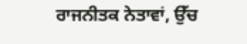ਰਾਜਨੀਤਕ ਨੇਤਾਵਾਂ, ਉੱਚ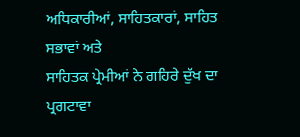ਅਧਿਕਾਰੀਆਂ, ਸਾਹਿਤਕਾਰਾਂ, ਸਾਹਿਤ ਸਭਾਵਾਂ ਅਤੇ
ਸਾਹਿਤਕ ਪ੍ਰੇਮੀਆਂ ਨੇ ਗਹਿਰੇ ਦੁੱਖ ਦਾ ਪ੍ਰਗਟਾਵਾ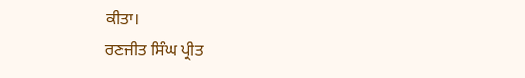ਕੀਤਾ।
ਰਣਜੀਤ ਸਿੰਘ ਪ੍ਰੀਤ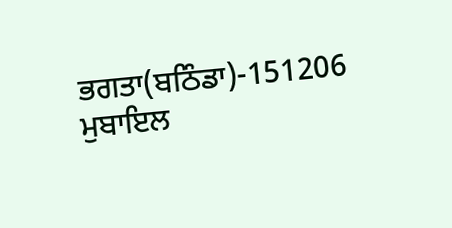ਭਗਤਾ(ਬਠਿੰਡਾ)-151206
ਮੁਬਾਇਲ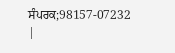ਸੰਪਰਕ;98157-07232
|